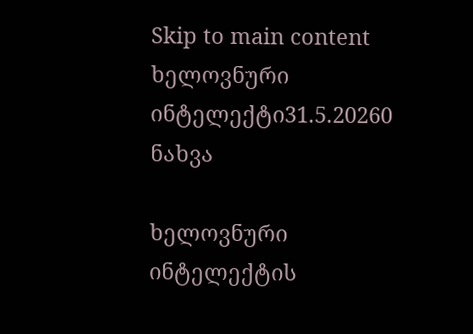Skip to main content
ხელოვნური ინტელექტი31.5.20260 ნახვა

ხელოვნური ინტელექტის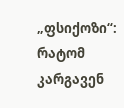„ფსიქოზი“: რატომ კარგავენ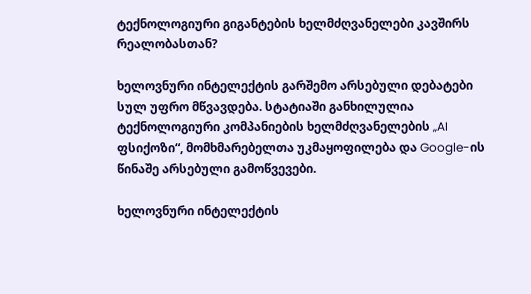ტექნოლოგიური გიგანტების ხელმძღვანელები კავშირს რეალობასთან?

ხელოვნური ინტელექტის გარშემო არსებული დებატები სულ უფრო მწვავდება. სტატიაში განხილულია ტექნოლოგიური კომპანიების ხელმძღვანელების „AI ფსიქოზი“, მომხმარებელთა უკმაყოფილება და Google-ის წინაშე არსებული გამოწვევები.

ხელოვნური ინტელექტის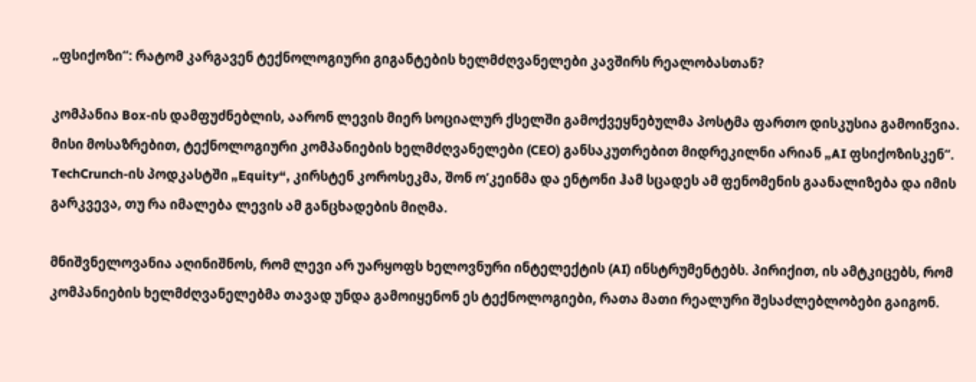„ფსიქოზი“: რატომ კარგავენ ტექნოლოგიური გიგანტების ხელმძღვანელები კავშირს რეალობასთან?

კომპანია Box-ის დამფუძნებლის, აარონ ლევის მიერ სოციალურ ქსელში გამოქვეყნებულმა პოსტმა ფართო დისკუსია გამოიწვია. მისი მოსაზრებით, ტექნოლოგიური კომპანიების ხელმძღვანელები (CEO) განსაკუთრებით მიდრეკილნი არიან „AI ფსიქოზისკენ“. TechCrunch-ის პოდკასტში „Equity“, კირსტენ კოროსეკმა, შონ ო’კეინმა და ენტონი ჰამ სცადეს ამ ფენომენის გაანალიზება და იმის გარკვევა, თუ რა იმალება ლევის ამ განცხადების მიღმა.

მნიშვნელოვანია აღინიშნოს, რომ ლევი არ უარყოფს ხელოვნური ინტელექტის (AI) ინსტრუმენტებს. პირიქით, ის ამტკიცებს, რომ კომპანიების ხელმძღვანელებმა თავად უნდა გამოიყენონ ეს ტექნოლოგიები, რათა მათი რეალური შესაძლებლობები გაიგონ.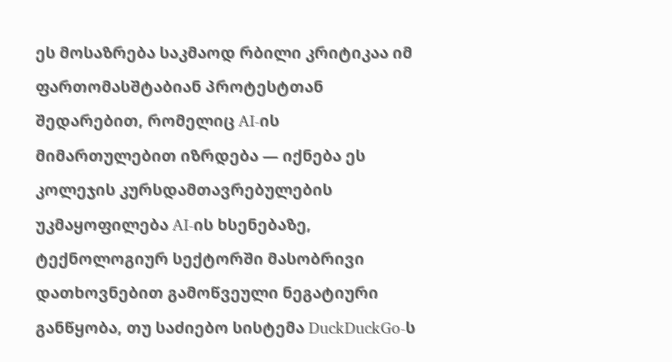ეს მოსაზრება საკმაოდ რბილი კრიტიკაა იმ ფართომასშტაბიან პროტესტთან შედარებით, რომელიც AI-ის მიმართულებით იზრდება — იქნება ეს კოლეჯის კურსდამთავრებულების უკმაყოფილება AI-ის ხსენებაზე, ტექნოლოგიურ სექტორში მასობრივი დათხოვნებით გამოწვეული ნეგატიური განწყობა, თუ საძიებო სისტემა DuckDuckGo-ს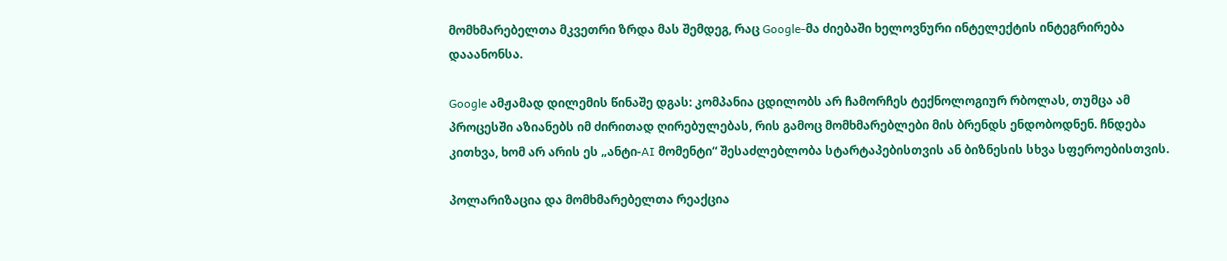მომხმარებელთა მკვეთრი ზრდა მას შემდეგ, რაც Google-მა ძიებაში ხელოვნური ინტელექტის ინტეგრირება დააანონსა.

Google ამჟამად დილემის წინაშე დგას: კომპანია ცდილობს არ ჩამორჩეს ტექნოლოგიურ რბოლას, თუმცა ამ პროცესში აზიანებს იმ ძირითად ღირებულებას, რის გამოც მომხმარებლები მის ბრენდს ენდობოდნენ. ჩნდება კითხვა, ხომ არ არის ეს „ანტი-AI მომენტი“ შესაძლებლობა სტარტაპებისთვის ან ბიზნესის სხვა სფეროებისთვის.

პოლარიზაცია და მომხმარებელთა რეაქცია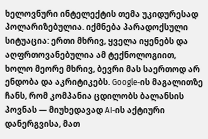ხელოვნური ინტელექტის თემა უკიდურესად პოლარიზებულია. იქმნება პარადოქსული სიტუაცია: ერთი მხრივ, ყველა იყენებს და აღფრთოვანებულია ამ ტექნოლოგიით, ხოლო მეორე მხრივ, ბევრი მას საერთოდ არ ენდობა და აკრიტიკებს. Google-ის მაგალითზე ჩანს, რომ კომპანია ცდილობს ბალანსის პოვნას — მიუხედავად AI-ის აქტიური დანერგვისა, მათ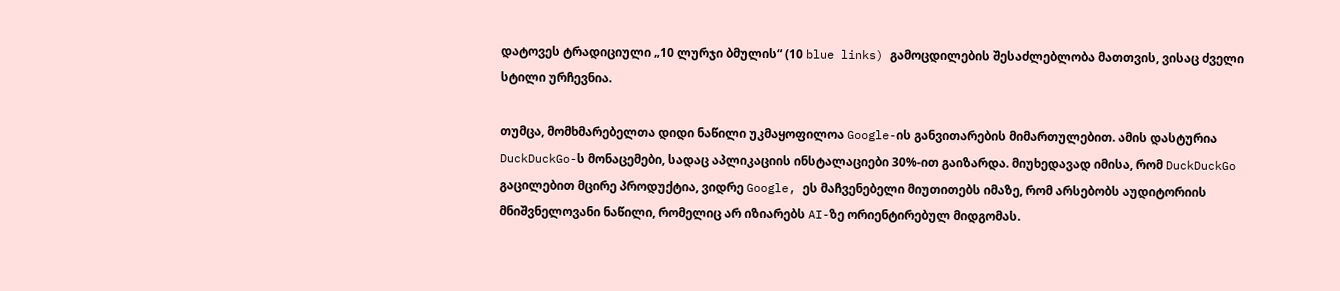დატოვეს ტრადიციული „10 ლურჯი ბმულის“ (10 blue links) გამოცდილების შესაძლებლობა მათთვის, ვისაც ძველი სტილი ურჩევნია.

თუმცა, მომხმარებელთა დიდი ნაწილი უკმაყოფილოა Google-ის განვითარების მიმართულებით. ამის დასტურია DuckDuckGo-ს მონაცემები, სადაც აპლიკაციის ინსტალაციები 30%-ით გაიზარდა. მიუხედავად იმისა, რომ DuckDuckGo გაცილებით მცირე პროდუქტია, ვიდრე Google, ეს მაჩვენებელი მიუთითებს იმაზე, რომ არსებობს აუდიტორიის მნიშვნელოვანი ნაწილი, რომელიც არ იზიარებს AI-ზე ორიენტირებულ მიდგომას.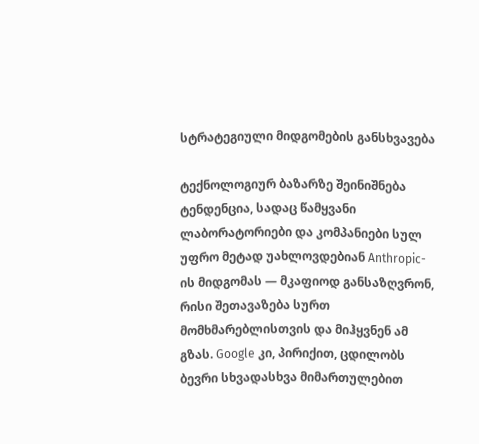სტრატეგიული მიდგომების განსხვავება

ტექნოლოგიურ ბაზარზე შეინიშნება ტენდენცია, სადაც წამყვანი ლაბორატორიები და კომპანიები სულ უფრო მეტად უახლოვდებიან Anthropic-ის მიდგომას — მკაფიოდ განსაზღვრონ, რისი შეთავაზება სურთ მომხმარებლისთვის და მიჰყვნენ ამ გზას. Google კი, პირიქით, ცდილობს ბევრი სხვადასხვა მიმართულებით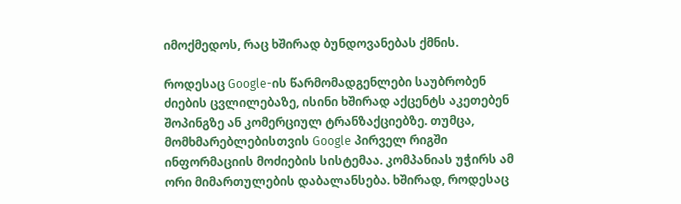იმოქმედოს, რაც ხშირად ბუნდოვანებას ქმნის.

როდესაც Google-ის წარმომადგენლები საუბრობენ ძიების ცვლილებაზე, ისინი ხშირად აქცენტს აკეთებენ შოპინგზე ან კომერციულ ტრანზაქციებზე. თუმცა, მომხმარებლებისთვის Google პირველ რიგში ინფორმაციის მოძიების სისტემაა. კომპანიას უჭირს ამ ორი მიმართულების დაბალანსება. ხშირად, როდესაც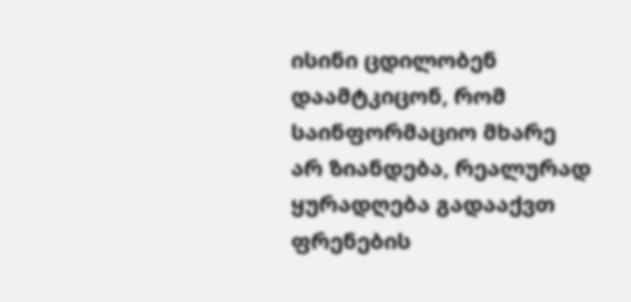ისინი ცდილობენ დაამტკიცონ, რომ საინფორმაციო მხარე არ ზიანდება, რეალურად ყურადღება გადააქვთ ფრენების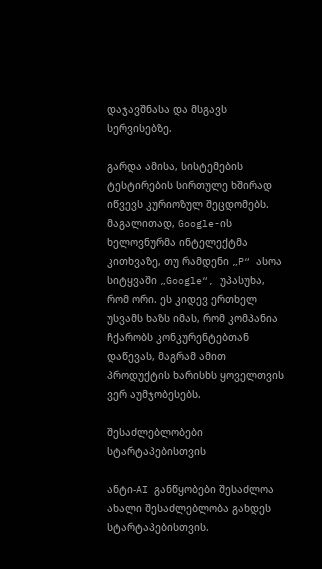დაჯავშნასა და მსგავს სერვისებზე.

გარდა ამისა, სისტემების ტესტირების სირთულე ხშირად იწვევს კურიოზულ შეცდომებს. მაგალითად, Google-ის ხელოვნურმა ინტელექტმა კითხვაზე, თუ რამდენი „P“ ასოა სიტყვაში „Google“, უპასუხა, რომ ორი. ეს კიდევ ერთხელ უსვამს ხაზს იმას, რომ კომპანია ჩქარობს კონკურენტებთან დაწევას, მაგრამ ამით პროდუქტის ხარისხს ყოველთვის ვერ აუმჯობესებს.

შესაძლებლობები სტარტაპებისთვის

ანტი-AI განწყობები შესაძლოა ახალი შესაძლებლობა გახდეს სტარტაპებისთვის.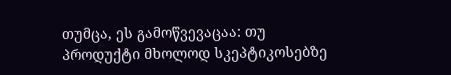თუმცა, ეს გამოწვევაცაა: თუ პროდუქტი მხოლოდ სკეპტიკოსებზე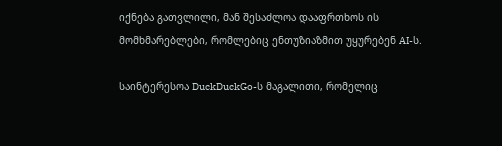იქნება გათვლილი, მან შესაძლოა დააფრთხოს ის მომხმარებლები, რომლებიც ენთუზიაზმით უყურებენ AI-ს.

საინტერესოა DuckDuckGo-ს მაგალითი, რომელიც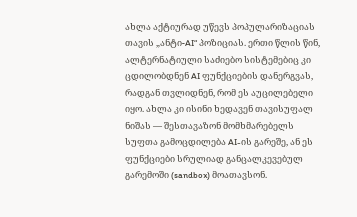ახლა აქტიურად უწევს პოპულარიზაციას თავის „ანტი-AI“ პოზიციას. ერთი წლის წინ, ალტერნატიული საძიებო სისტემებიც კი ცდილობდნენ AI ფუნქციების დანერგვას, რადგან თვლიდნენ, რომ ეს აუცილებელი იყო. ახლა კი ისინი ხედავენ თავისუფალ ნიშას — შესთავაზონ მომხმარებელს სუფთა გამოცდილება AI-ის გარეშე, ან ეს ფუნქციები სრულიად განცალკევებულ გარემოში (sandbox) მოათავსონ.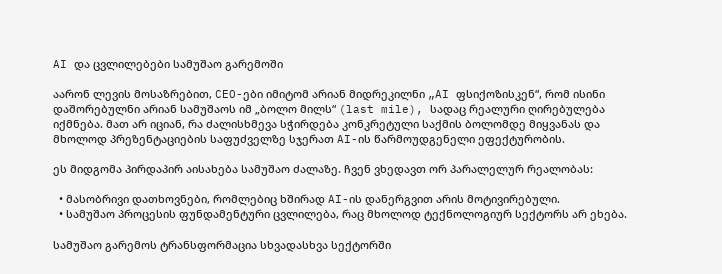AI და ცვლილებები სამუშაო გარემოში

აარონ ლევის მოსაზრებით, CEO-ები იმიტომ არიან მიდრეკილნი „AI ფსიქოზისკენ“, რომ ისინი დაშორებულნი არიან სამუშაოს იმ „ბოლო მილს“ (last mile), სადაც რეალური ღირებულება იქმნება. მათ არ იციან, რა ძალისხმევა სჭირდება კონკრეტული საქმის ბოლომდე მიყვანას და მხოლოდ პრეზენტაციების საფუძველზე სჯერათ AI-ის წარმოუდგენელი ეფექტურობის.

ეს მიდგომა პირდაპირ აისახება სამუშაო ძალაზე. ჩვენ ვხედავთ ორ პარალელურ რეალობას:

  • მასობრივი დათხოვნები, რომლებიც ხშირად AI-ის დანერგვით არის მოტივირებული.
  • სამუშაო პროცესის ფუნდამენტური ცვლილება, რაც მხოლოდ ტექნოლოგიურ სექტორს არ ეხება.

სამუშაო გარემოს ტრანსფორმაცია სხვადასხვა სექტორში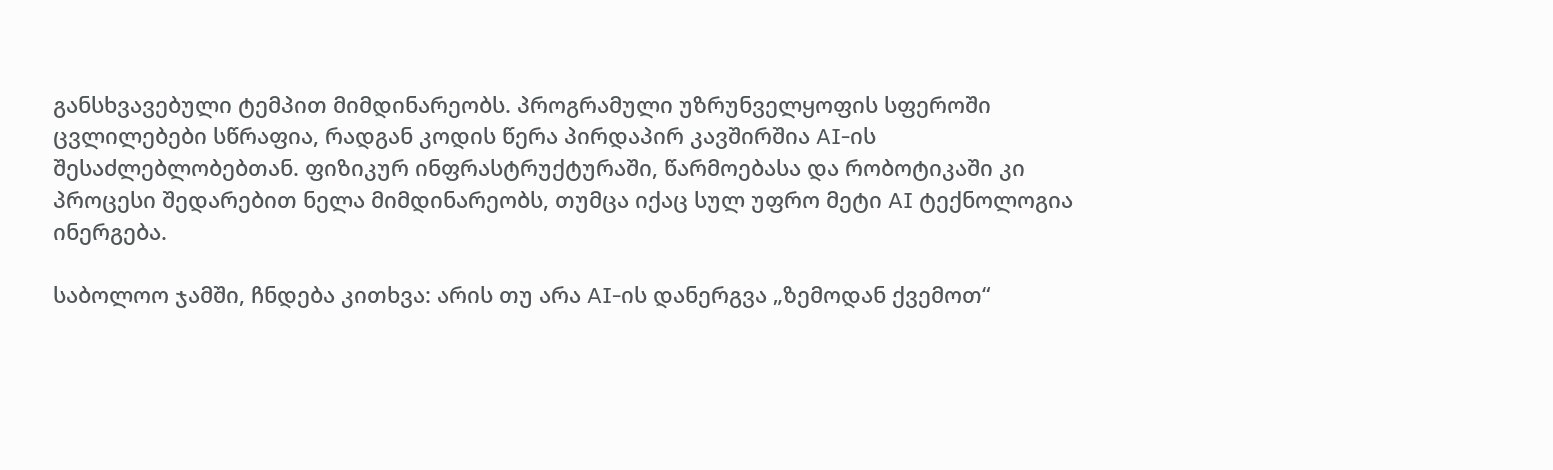განსხვავებული ტემპით მიმდინარეობს. პროგრამული უზრუნველყოფის სფეროში ცვლილებები სწრაფია, რადგან კოდის წერა პირდაპირ კავშირშია AI-ის შესაძლებლობებთან. ფიზიკურ ინფრასტრუქტურაში, წარმოებასა და რობოტიკაში კი პროცესი შედარებით ნელა მიმდინარეობს, თუმცა იქაც სულ უფრო მეტი AI ტექნოლოგია ინერგება.

საბოლოო ჯამში, ჩნდება კითხვა: არის თუ არა AI-ის დანერგვა „ზემოდან ქვემოთ“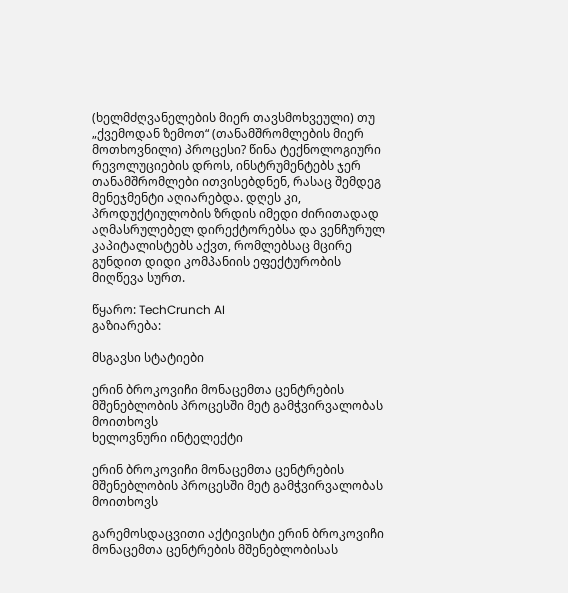(ხელმძღვანელების მიერ თავსმოხვეული) თუ „ქვემოდან ზემოთ“ (თანამშრომლების მიერ მოთხოვნილი) პროცესი? წინა ტექნოლოგიური რევოლუციების დროს, ინსტრუმენტებს ჯერ თანამშრომლები ითვისებდნენ, რასაც შემდეგ მენეჯმენტი აღიარებდა. დღეს კი, პროდუქტიულობის ზრდის იმედი ძირითადად აღმასრულებელ დირექტორებსა და ვენჩურულ კაპიტალისტებს აქვთ, რომლებსაც მცირე გუნდით დიდი კომპანიის ეფექტურობის მიღწევა სურთ.

წყარო: TechCrunch AI
გაზიარება:

მსგავსი სტატიები

ერინ ბროკოვიჩი მონაცემთა ცენტრების მშენებლობის პროცესში მეტ გამჭვირვალობას მოითხოვს
ხელოვნური ინტელექტი

ერინ ბროკოვიჩი მონაცემთა ცენტრების მშენებლობის პროცესში მეტ გამჭვირვალობას მოითხოვს

გარემოსდაცვითი აქტივისტი ერინ ბროკოვიჩი მონაცემთა ცენტრების მშენებლობისას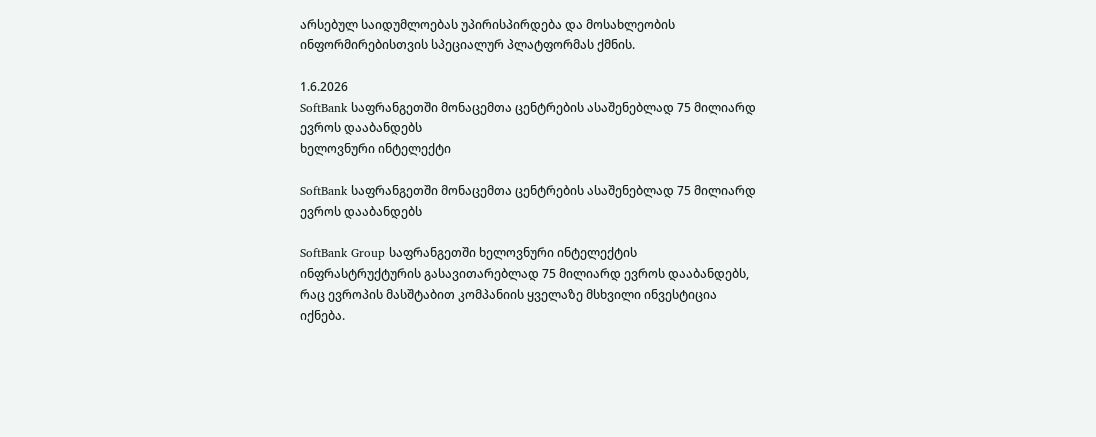არსებულ საიდუმლოებას უპირისპირდება და მოსახლეობის ინფორმირებისთვის სპეციალურ პლატფორმას ქმნის.

1.6.2026
SoftBank საფრანგეთში მონაცემთა ცენტრების ასაშენებლად 75 მილიარდ ევროს დააბანდებს
ხელოვნური ინტელექტი

SoftBank საფრანგეთში მონაცემთა ცენტრების ასაშენებლად 75 მილიარდ ევროს დააბანდებს

SoftBank Group საფრანგეთში ხელოვნური ინტელექტის ინფრასტრუქტურის გასავითარებლად 75 მილიარდ ევროს დააბანდებს, რაც ევროპის მასშტაბით კომპანიის ყველაზე მსხვილი ინვესტიცია იქნება.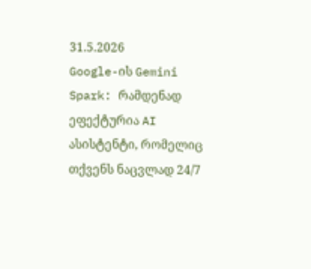31.5.2026
Google-ის Gemini Spark: რამდენად ეფექტურია AI ასისტენტი, რომელიც თქვენს ნაცვლად 24/7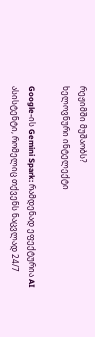რეჟიმში მუშაობს?
ხელოვნური ინტელექტი

Google-ის Gemini Spark: რამდენად ეფექტურია AI ასისტენტი, რომელიც თქვენს ნაცვლად 24/7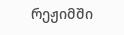რეჟიმში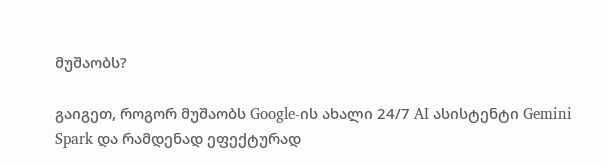მუშაობს?

გაიგეთ, როგორ მუშაობს Google-ის ახალი 24/7 AI ასისტენტი Gemini Spark და რამდენად ეფექტურად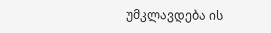უმკლავდება ის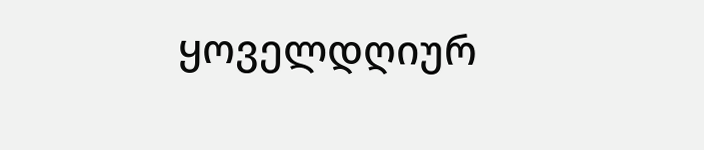ყოველდღიურ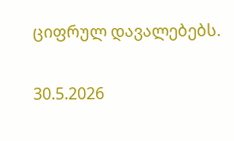ციფრულ დავალებებს.

30.5.2026